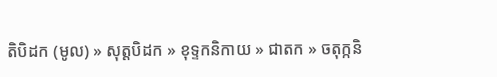តិបិដក (មូល) » សុត្តបិដក » ខុទ្ទកនិកាយ » ជាតក » ចតុក្កនិ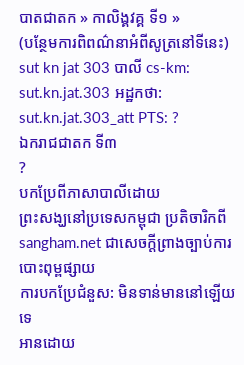បាតជាតក » កាលិង្គវគ្គ ទី១ »
(បន្ថែមការពិពណ៌នាអំពីសូត្រនៅទីនេះ)
sut kn jat 303 បាលី cs-km: sut.kn.jat.303 អដ្ឋកថា: sut.kn.jat.303_att PTS: ?
ឯករាជជាតក ទី៣
?
បកប្រែពីភាសាបាលីដោយ
ព្រះសង្ឃនៅប្រទេសកម្ពុជា ប្រតិចារិកពី sangham.net ជាសេចក្តីព្រាងច្បាប់ការបោះពុម្ពផ្សាយ
ការបកប្រែជំនួស: មិនទាន់មាននៅឡើយទេ
អានដោយ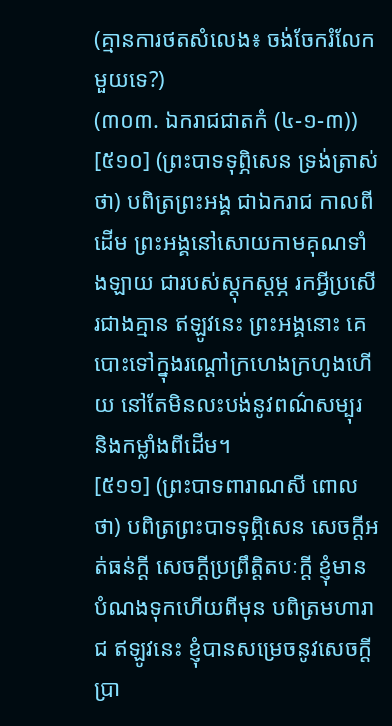(គ្មានការថតសំលេង៖ ចង់ចែករំលែកមួយទេ?)
(៣០៣. ឯករាជជាតកំ (៤-១-៣))
[៥១០] (ព្រះបាទទុព្ភិសេន ទ្រង់ត្រាស់ថា) បពិត្រព្រះអង្គ ជាឯករាជ កាលពីដើម ព្រះអង្គនៅសោយកាមគុណទាំងឡាយ ជារបស់ស្ដុកស្ដម្ភ រកអ្វីប្រសើរជាងគ្មាន ឥឡូវនេះ ព្រះអង្គនោះ គេបោះទៅក្នុងរណ្ដៅក្រហេងក្រហូងហើយ នៅតែមិនលះបង់នូវពណ៌សម្បុរ និងកម្លាំងពីដើម។
[៥១១] (ព្រះបាទពារាណសី ពោលថា) បពិត្រព្រះបាទទុព្ភិសេន សេចក្ដីអត់ធន់ក្ដី សេចក្ដីប្រព្រឹត្តិតបៈក្ដី ខ្ញុំមានបំណងទុកហើយពីមុន បពិត្រមហារាជ ឥឡូវនេះ ខ្ញុំបានសម្រេចនូវសេចក្ដីប្រា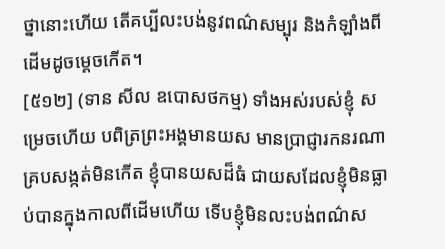ថ្នានោះហើយ តើគប្បីលះបង់នូវពណ៌សម្បុរ និងកំឡាំងពីដើមដូចម្ដេចកើត។
[៥១២] (ទាន សីល ឧបោសថកម្ម) ទាំងអស់របស់ខ្ញុំ សម្រេចហើយ បពិត្រព្រះអង្គមានយស មានប្រាជ្ញារកនរណាគ្របសង្កត់មិនកើត ខ្ញុំបានយសដ៏ធំ ជាយសដែលខ្ញុំមិនធ្លាប់បានក្នុងកាលពីដើមហើយ ទើបខ្ញុំមិនលះបង់ពណ៌ស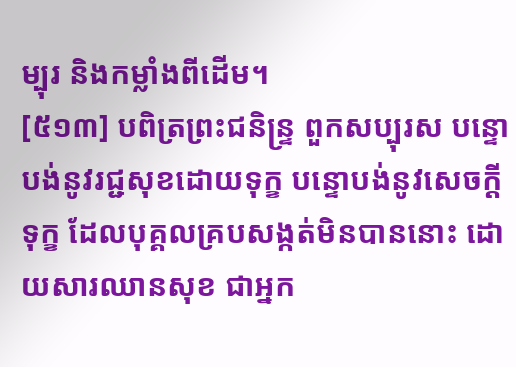ម្បុរ និងកម្លាំងពីដើម។
[៥១៣] បពិត្រព្រះជនិន្ទ្រ ពួកសប្បុរស បន្ទោបង់នូវរជ្ជសុខដោយទុក្ខ បន្ទោបង់នូវសេចក្ដីទុក្ខ ដែលបុគ្គលគ្របសង្កត់មិនបាននោះ ដោយសារឈានសុខ ជាអ្នក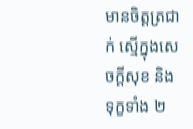មានចិត្តត្រជាក់ ស្មើក្នុងសេចក្ដីសុខ និងទុក្ខទាំង ២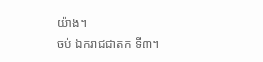យ៉ាង។
ចប់ ឯករាជជាតក ទី៣។